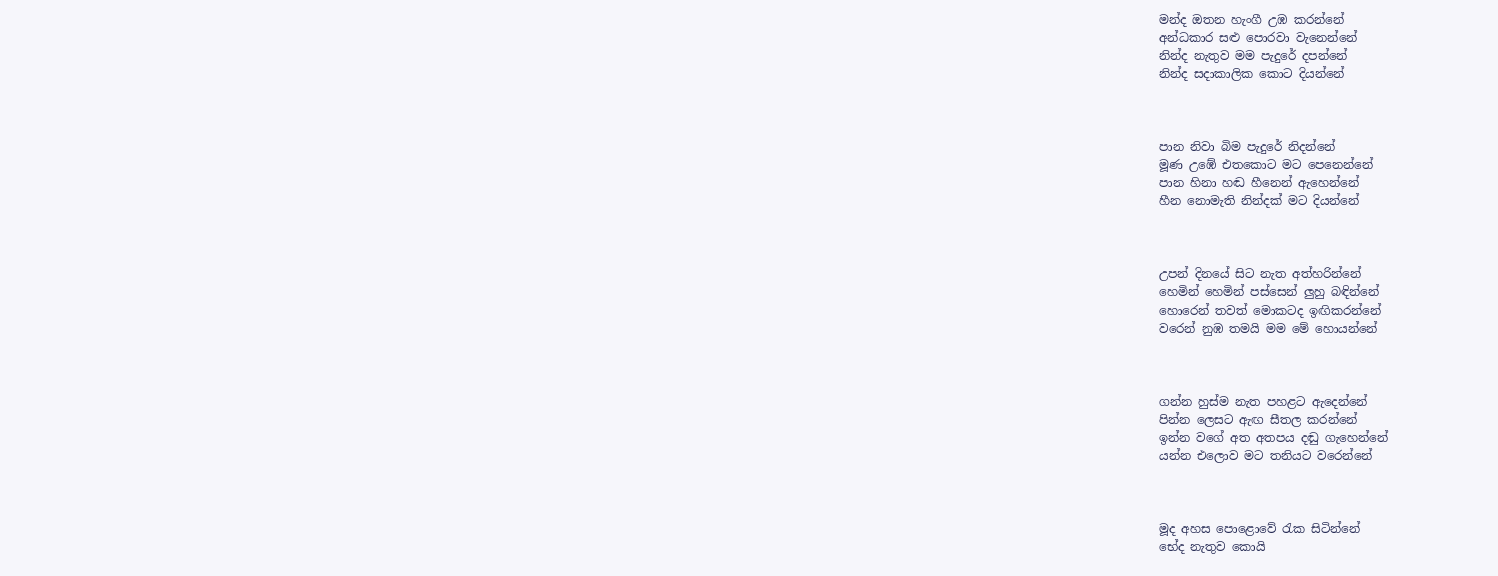මන්ද ඔතන හැංගී උඹ කරන්නේ
අන්ධකාර සළු පොරවා වැනෙන්නේ
නින්ද නැතුව මම පැදුරේ දපන්නේ
නින්ද සදාකාලික කොට දියන්නේ



පාන නිවා බිම පැදුරේ නිදන්නේ
මූණ උඹේ එතකොට මට පෙනෙන්නේ
පාන හිනා හඬ හීනෙන් ඇහෙන්නේ
හීන නොමැති නින්දක් මට දියන්නේ



උපන් දිනයේ සිට නැත අත්හරින්නේ
හෙමින් හෙමින් පස්සෙන් ලුහු බඳින්නේ
හොරෙන් තවත් මොකටද ඉඟිකරන්නේ
වරෙන් නුඹ තමයි මම මේ හොයන්නේ



ගන්න හුස්ම නැත පහළට ඇදෙන්නේ
පින්න ලෙසට ඇඟ සීතල කරන්නේ
ඉන්න වගේ අත අතපය දඬු ගැහෙන්නේ
යන්න එලොව මට තනියට වරෙන්නේ



මූද අහස පොළොවේ රැක සිටින්නේ
භේද නැතුව කොයි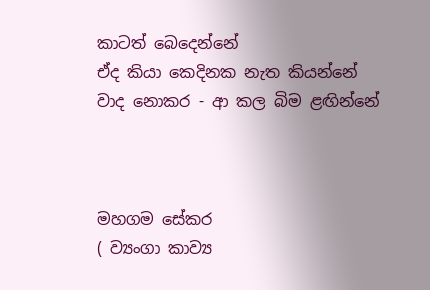කාටත් බෙදෙන්නේ
ඒද කියා කෙදිනක නැත කියන්නේ
වාද නොකර - ආ කල බිම ළඟින්නේ



මහගම සේකර
( ව්‍යංගා කාව්‍ය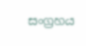සංග්‍රහය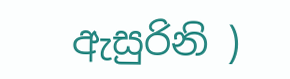ඇසුරිනි )